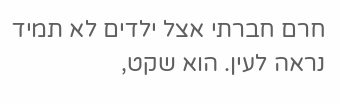חרם חברתי אצל ילדים לא תמיד נראה לעין. הוא שקט,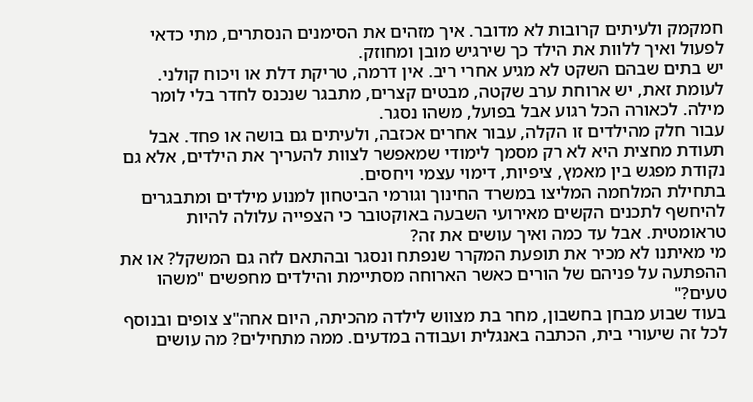חמקמק ולעיתים קרובות לא מדובר. איך מזהים את הסימנים הנסתרים, מתי כדאי לפעול ואיך ללוות את הילד כך שירגיש מובן ומחוזק.
יש בתים שבהם השקט לא מגיע אחרי ריב. אין דרמה, טריקת דלת או ויכוח קולני. לעומת זאת, יש ארוחת ערב שקטה, מבטים קצרים, מתבגר שנכנס לחדר בלי לומר מילה. לכאורה הכל רגוע אבל בפועל, משהו נסגר.
עבור חלק מהילדים זו הקלה, עבור אחרים אכזבה, ולעיתים גם בושה או פחד. אבל תעודת מחצית היא לא רק מסמך לימודי שמאפשר לצוות להעריך את הילדים, אלא גם נקודת מפגש בין מאמץ, ציפיות, דימוי עצמי ויחסים.
בתחילת המלחמה המליצו במשרד החינוך וגורמי הביטחון למנוע מילדים ומתבגרים להיחשף לתכנים הקשים מאירועי השבעה באוקטובר כי הצפייה עלולה להיות טראומטית. אבל עד כמה ואיך עושים את זה?
מי מאיתנו לא מכיר את תופעת המקרר שנפתח ונסגר ובהתאם לזה גם המשקל? או את ההפתעה על פניהם של הורים כאשר הארוחה מסתיימת והילדים מחפשים "משהו טעים?"
בעוד שבוע מבחן בחשבון, מחר בת מצווש לילדה מהכיתה, היום אחה"צ צופים ובנוסף לכל זה שיעורי בית, הכתבה באנגלית ועבודה במדעים. ממה מתחילים? מה עושים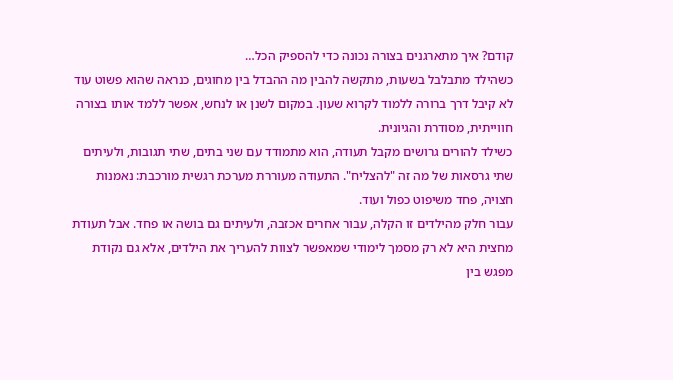קודם? איך מתארגנים בצורה נכונה כדי להספיק הכל…
כשהילד מתבלבל בשעות, מתקשה להבין מה ההבדל בין מחוגים, כנראה שהוא פשוט עוד לא קיבל דרך ברורה ללמוד לקרוא שעון. במקום לשנן או לנחש, אפשר ללמד אותו בצורה חווייתית, מסודרת והגיונית.
כשילד להורים גרושים מקבל תעודה, הוא מתמודד עם שני בתים, שתי תגובות, ולעיתים שתי גרסאות של מה זה "להצליח". התעודה מעוררת מערכת רגשית מורכבת: נאמנות חצויה, פחד משיפוט כפול ועוד.
עבור חלק מהילדים זו הקלה, עבור אחרים אכזבה, ולעיתים גם בושה או פחד. אבל תעודת מחצית היא לא רק מסמך לימודי שמאפשר לצוות להעריך את הילדים, אלא גם נקודת מפגש בין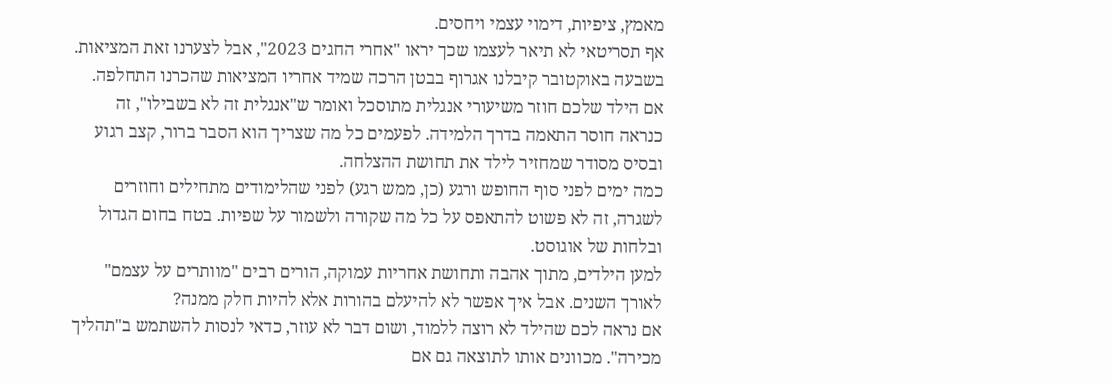מאמץ, ציפיות, דימוי עצמי ויחסים.
אף תסריטאי לא תיאר לעצמו שכך יראו "אחרי החגים 2023", אבל לצערנו זאת המציאות. בשבעה באוקטובר קיבלנו אגרוף בבטן הרכה שמיד אחריו המציאות שהכרנו התחלפה.
אם הילד שלכם חוזר משיעורי אנגלית מתוסכל ואומר ש"אנגלית זה לא בשבילו", זה כנראה חוסר התאמה בדרך הלמידה. לפעמים כל מה שצריך הוא הסבר ברור, קצב רגוע ובסיס מסודר שמחזיר לילד את תחושת ההצלחה.
כמה ימים לפני סוף החופש ורגע (כן, ממש רגע) לפני שהלימודים מתחילים וחוזרים לשגרה, זה לא פשוט להתאפס על כל מה שקורה ולשמור על שפיות. בטח בחום הגדול ובלחות של אוגוסט.
למען הילדים, מתוך אהבה ותחושת אחריות עמוקה, הורים רבים "מוותרים על עצמם" לאורך השנים. אבל איך אפשר לא להיעלם בהורות אלא להיות חלק ממנה?
אם נראה לכם שהילד לא רוצה ללמוד, ושום דבר לא עוזר, כדאי לנסות להשתמש ב"תהליך מכירה". מכוונים אותו לתוצאה גם אם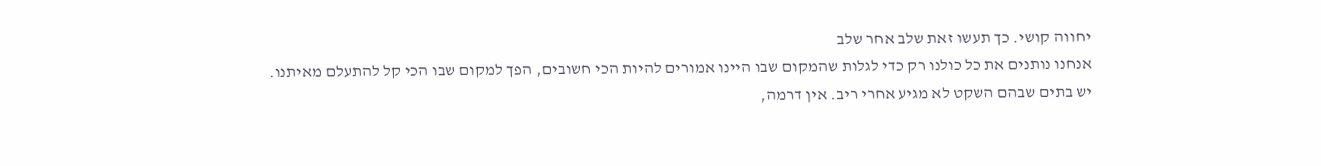יחווה קושי. כך תעשו זאת שלב אחר שלב
אנחנו נותנים את כל כולנו רק כדי לגלות שהמקום שבו היינו אמורים להיות הכי חשובים, הפך למקום שבו הכי קל להתעלם מאיתנו.
יש בתים שבהם השקט לא מגיע אחרי ריב. אין דרמה,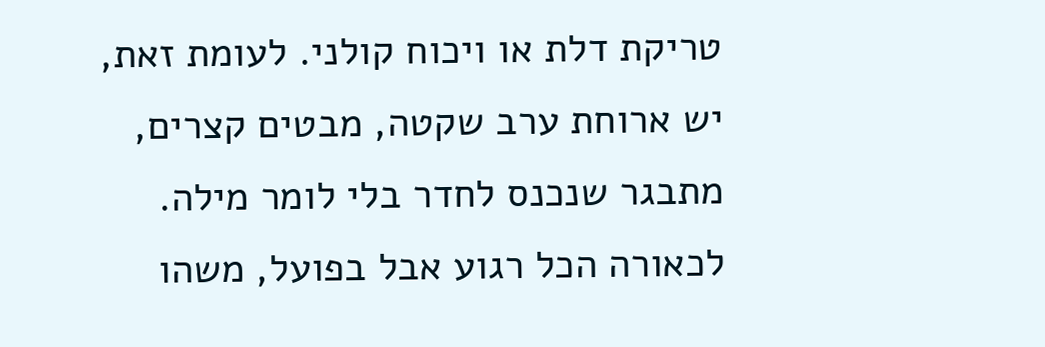טריקת דלת או ויכוח קולני. לעומת זאת, יש ארוחת ערב שקטה, מבטים קצרים, מתבגר שנכנס לחדר בלי לומר מילה. לכאורה הכל רגוע אבל בפועל, משהו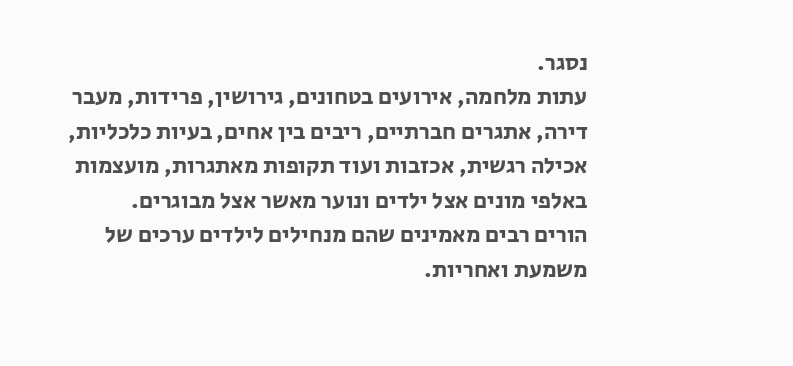נסגר.
עתות מלחמה, אירועים בטחונים, גירושין, פרידות, מעבר דירה, אתגרים חברתיים, ריבים בין אחים, בעיות כלכליות, אכילה רגשית, אכזבות ועוד תקופות מאתגרות, מועצמות באלפי מונים אצל ילדים ונוער מאשר אצל מבוגרים.
הורים רבים מאמינים שהם מנחילים לילדים ערכים של משמעת ואחריות.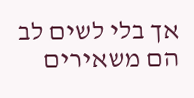אך בלי לשים לב הם משאירים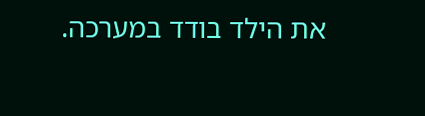את הילד בודד במערכה.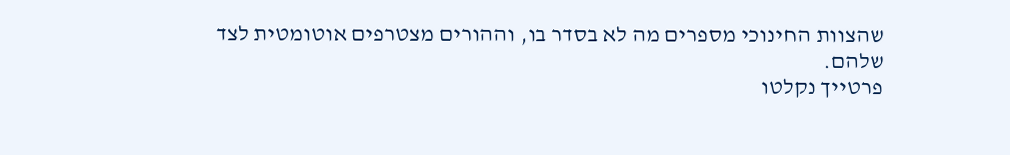שהצוות החינוכי מספרים מה לא בסדר בו, וההורים מצטרפים אוטומטית לצד שלהם.
פרטייך נקלטו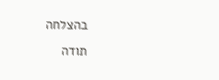בהצלחה
תודה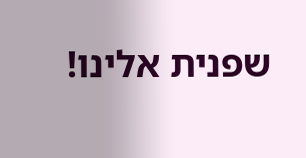שפנית אלינו!